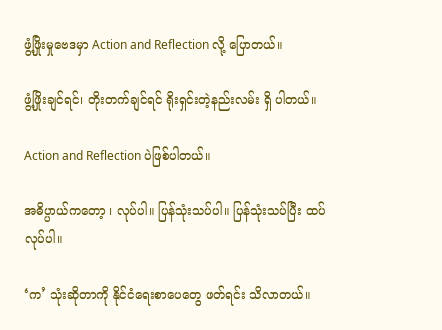ဖွံ့ဖြိုးမှုဗေဒမှာ Action and Reflection လို့ ပြောတယ်။

ဖွံ့ဖြိုးချင်ရင်၊ တိုးတက်ချင်ရင် ရိုးရှင်းတဲ့နည်းလမ်း ရှိ ပါတယ်။

Action and Reflection ပဲဖြစ်ပါတယ်။

အဓိပ္ပာယ်ကတော့ ၊ လုပ်ပါ။ ပြန်သုံးသပ်ပါ။ ပြန်သုံးသပ်ပြီး ထပ်လုပ်ပါ။

‘က’ သုံးဆိုတာကို နိုင်ငံရေးစာပေတွေ ဖတ်ရင်း သိလာတယ်။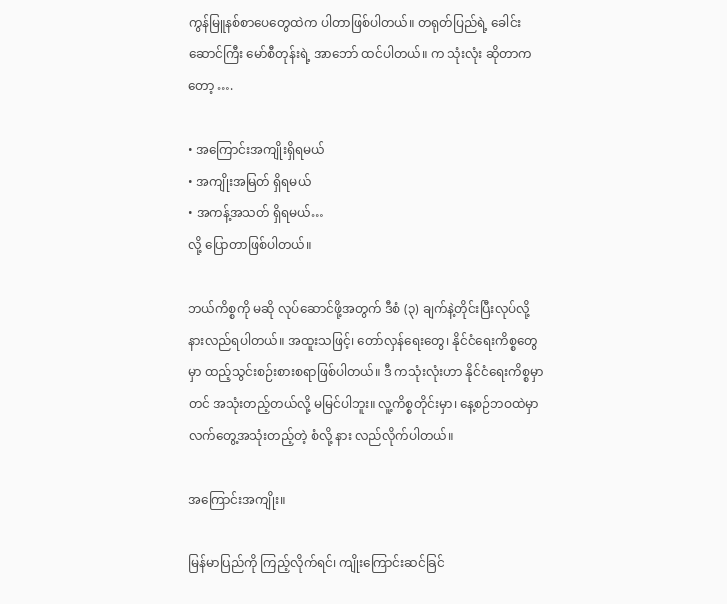ကွန်မြူနစ်စာပေတွေထဲက ပါတာဖြစ်ပါတယ်။ တရုတ်ပြည်ရဲ့ ခေါင်းဆောင်ကြီး မော်စီတုန်းရဲ့ အာဘော် ထင်ပါတယ်။ က သုံးလုံး ဆိုတာကတော့ ….

• အကြောင်းအကျိုးရှိရမယ်
• အကျိုးအမြတ် ရှိရမယ်
• အကန့်အသတ် ရှိရမယ်…
လို့ ပြောတာဖြစ်ပါတယ်။

ဘယ်ကိစ္စကို မဆို လုပ်ဆောင်ဖို့အတွက် ဒီစံ (၃) ချက်နဲ့တိုင်းပြီးလုပ်လို့ နားလည်ရပါတယ်။ အထူးသဖြင့်၊ တော်လှန်ရေးတွေ၊ နိုင်ငံရေးကိစ္စတွေမှာ ထည့်သွင်းစဉ်းစားစရာဖြစ်ပါတယ်။ ဒီ ကသုံးလုံးဟာ နိုင်ငံရေးကိစ္စမှာ တင် အသုံးတည့်တယ်လို့ မမြင်ပါဘူး။ လူ့ကိစ္စတိုင်းမှာ၊ နေ့စဉ်ဘဝထဲမှာ လက်တွေ့အသုံးတည့်တဲ့ စံလို့ နား လည်လိုက်ပါတယ်။

အကြောင်းအကျိုး။

မြန်မာပြည်ကို ကြည့်လိုက်ရင်၊ ကျိုးကြောင်းဆင်ခြင်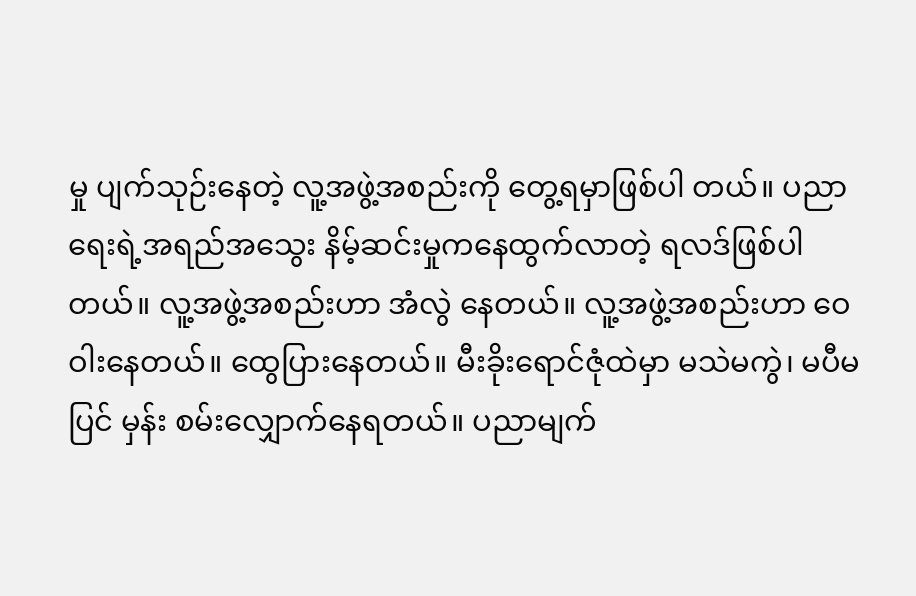မှု ပျက်သုဉ်းနေတဲ့ လူ့အဖွဲ့အစည်းကို တွေ့ရမှာဖြစ်ပါ တယ်။ ပညာရေးရဲ့အရည်အသွေး နိမ့်ဆင်းမှုကနေထွက်လာတဲ့ ရလဒ်ဖြစ်ပါတယ်။ လူ့အဖွဲ့အစည်းဟာ အံလွဲ နေတယ်။ လူ့အဖွဲ့အစည်းဟာ ဝေဝါးနေတယ်။ ထွေပြားနေတယ်။ မီးခိုးရောင်ဇုံထဲမှာ မသဲမကွဲ၊ မပီမပြင် မှန်း စမ်းလျှောက်နေရတယ်။ ပညာမျက်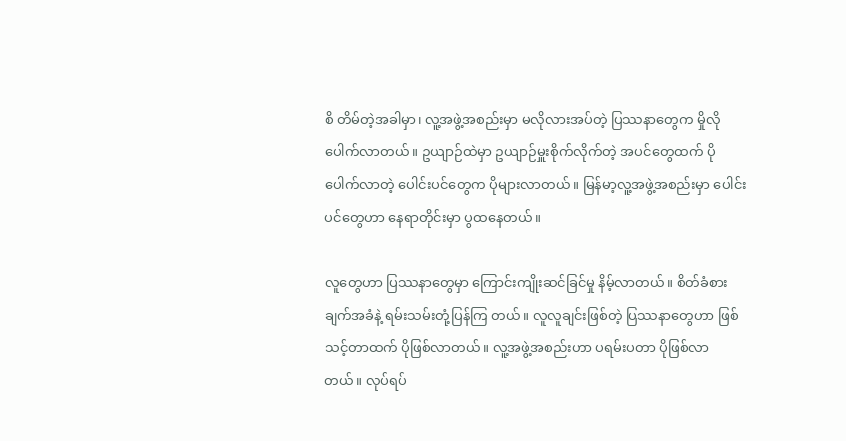စိ တိမ်တဲ့အခါမှာ၊ လူ့အဖွဲ့အစည်းမှာ မလိုလားအပ်တဲ့ ပြဿနာတွေက မှိုလိုပေါက်လာတယ်။ ဥယျာဉ်ထဲမှာ ဥယျာဉ်မှူးစိုက်လိုက်တဲ့ အပင်တွေထက် ပိုပေါက်လာတဲ့ ပေါင်းပင်တွေက ပိုများလာတယ်။ မြန်မာ့လူ့အဖွဲ့အစည်းမှာ ပေါင်းပင်တွေဟာ နေရာတိုင်းမှာ ပွထနေတယ်။

လူတွေဟာ ပြဿနာတွေမှာ ကြောင်းကျိုးဆင်ခြင်မှု နိမ့်လာတယ်။ စိတ်ခံစားချက်အခံနဲ့ ရမ်းသမ်းတုံ့ပြန်ကြ တယ်။ လူလူချင်းဖြစ်တဲ့ ပြဿနာတွေဟာ ဖြစ်သင့်တာထက် ပိုဖြစ်လာတယ်။ လူ့အဖွဲ့အစည်းဟာ ပရမ်းပတာ ပိုဖြစ်လာတယ်။ လုပ်ရပ်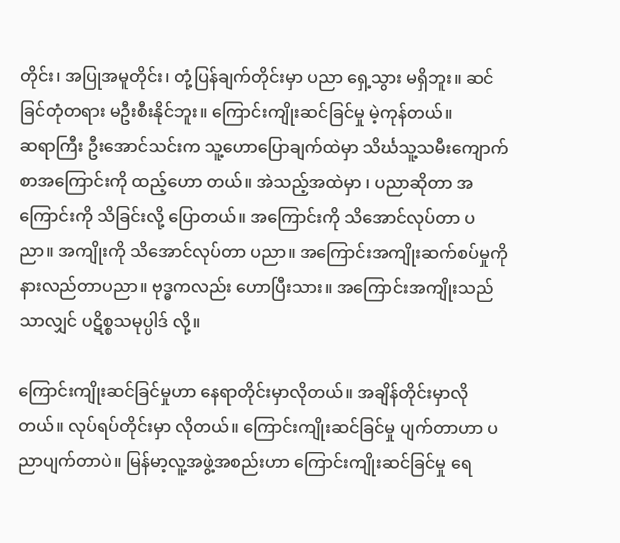တိုင်း၊ အပြုအမူတိုင်း၊ တုံ့ပြန်ချက်တိုင်းမှာ ပညာ ရှေ့သွား မရှိဘူး။ ဆင်ခြင်တုံတရား မဦးစီးနိုင်ဘူး။ ကြောင်းကျိုးဆင်ခြင်မှု မဲ့ကုန်တယ်။
ဆရာကြီး ဦးအောင်သင်းက သူ့ဟောပြောချက်ထဲမှာ သိင်္ဃသူ့သမီးကျောက်စာအကြောင်းကို ထည့်ဟော တယ်။ အဲသည့်အထဲမှာ ၊ ပညာဆိုတာ အကြောင်းကို သိခြင်းလို့ ပြောတယ်။ အကြောင်းကို သိအောင်လုပ်တာ ပညာ။ အကျိုးကို သိအောင်လုပ်တာ ပညာ။ အကြောင်းအကျိုးဆက်စပ်မှုကို နားလည်တာပညာ။ ဗုဒ္ဓကလည်း ဟောပြီးသား။ အကြောင်းအကျိုးသည်သာလျှင် ပဋိစ္စသမုပ္ပါဒ် လို့။

ကြောင်းကျိုးဆင်ခြင်မှုဟာ နေရာတိုင်းမှာလိုတယ်။ အချိန်တိုင်းမှာလိုတယ်။ လုပ်ရပ်တိုင်းမှာ လိုတယ်။ ကြောင်းကျိုးဆင်ခြင်မှု ပျက်တာဟာ ပညာပျက်တာပဲ။ မြန်မာ့လူ့အဖွဲ့အစည်းဟာ ကြောင်းကျိုးဆင်ခြင်မှု ရေ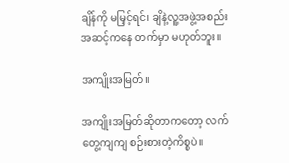ချိန်ကို မမြှင့်ရင်၊ ချိနဲ့လူ့အဖွဲ့အစည်းအဆင့်ကနေ တက်မှာ မဟုတ်ဘူး။

အကျိုးအမြတ်။

အကျိုးအမြတ်ဆိုတာကတော့ လက်တွေ့ကျကျ စဉ်းစားတဲ့ကိစ္စပဲ။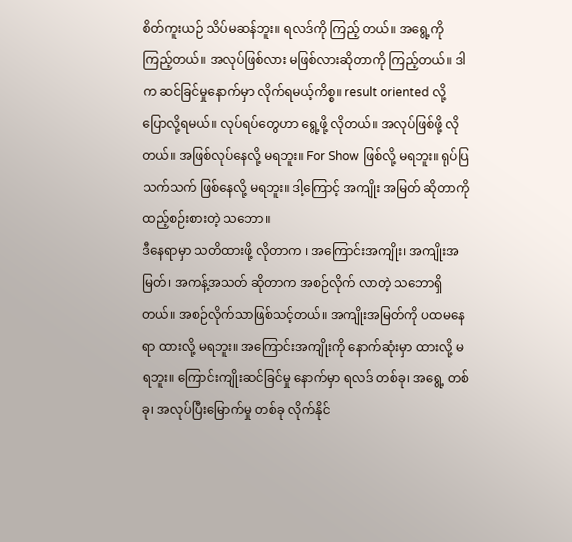စိတ်ကူးယဉ် သိပ်မဆန်ဘူး။ ရလဒ်ကို ကြည့် တယ်။ အရွေ့ကို ကြည့်တယ်။ အလုပ်ဖြစ်လား မဖြစ်လားဆိုတာကို ကြည့်တယ်။ ဒါက ဆင်ခြင်မှုနောက်မှာ လိုက်ရမယ့်ကိစ္စ။ result oriented လို့ ပြောလို့ရမယ်။ လုပ်ရပ်တွေဟာ ရွေ့ဖို့ လိုတယ်။ အလုပ်ဖြစ်ဖို့ လိုတယ်။ အဖြစ်လုပ်နေလို့ မရဘူး။ For Show ဖြစ်လို့ မရဘူး။ ရုပ်ပြသက်သက် ဖြစ်နေလို့ မရဘူး။ ဒါ့ကြောင့် အကျိုး အမြတ် ဆိုတာကို ထည့်စဉ်းစားတဲ့ သဘော။
ဒီနေရာမှာ သတိထားဖို့ လိုတာက ၊ အကြောင်းအကျိုး၊ အကျိုးအမြတ်၊ အကန့်အသတ် ဆိုတာက အစဉ်လိုက် လာတဲ့ သဘောရှိတယ်။ အစဉ်လိုက်သာဖြစ်သင့်တယ်။ အကျိုးအမြတ်ကို ပထမနေရာ ထားလို့ မရဘူး။ အကြောင်းအကျိုးကို နောက်ဆုံးမှာ ထားလို့ မရဘူး။ ကြောင်းကျိုးဆင်ခြင်မှု နောက်မှာ ရလဒ် တစ်ခု၊ အရွေ့ တစ်ခု၊ အလုပ်ပြီးမြောက်မှု တစ်ခု လိုက်နိုင်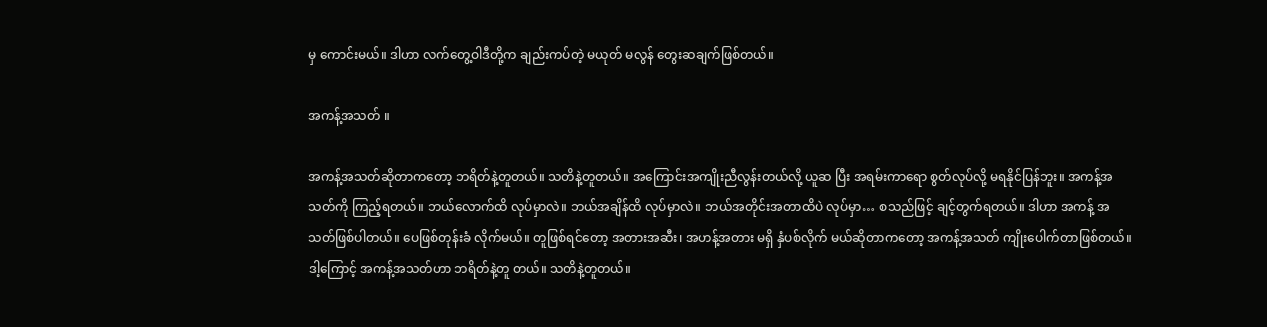မှ ကောင်းမယ်။ ဒါဟာ လက်တွေ့ဝါဒီတို့က ချည်းကပ်တဲ့ မယုတ် မလွန် တွေးဆချက်ဖြစ်တယ်။

အကန့်အသတ် ။

အကန့်အသတ်ဆိုတာကတော့ ဘရိတ်နဲ့တူတယ်။ သတိနဲ့တူတယ်။ အကြောင်းအကျိုးညီလွန်းတယ်လို့ ယူဆ ပြီး အရမ်းကာရော စွတ်လုပ်လို့ မရနိုင်ပြန်ဘူး။ အကန့်အသတ်ကို ကြည့်ရတယ်။ ဘယ်လောက်ထိ လုပ်မှာလဲ။ ဘယ်အချိန်ထိ လုပ်မှာလဲ။ ဘယ်အတိုင်းအတာထိပဲ လုပ်မှာ… စသည်ဖြင့် ချင့်တွက်ရတယ်။ ဒါဟာ အကန့် အသတ်ဖြစ်ပါတယ်။ ပေဖြစ်တုန်းခံ လိုက်မယ်။ တူဖြစ်ရင်တော့ အတားအဆီး၊ အဟန့်အတား မရှိ နှံပစ်လိုက် မယ်ဆိုတာကတော့ အကန့်အသတ် ကျိုးပေါက်တာဖြစ်တယ်။ ဒါ့ကြောင့် အကန့်အသတ်ဟာ ဘရိတ်နဲ့တူ တယ်။ သတိနဲ့တူတယ်။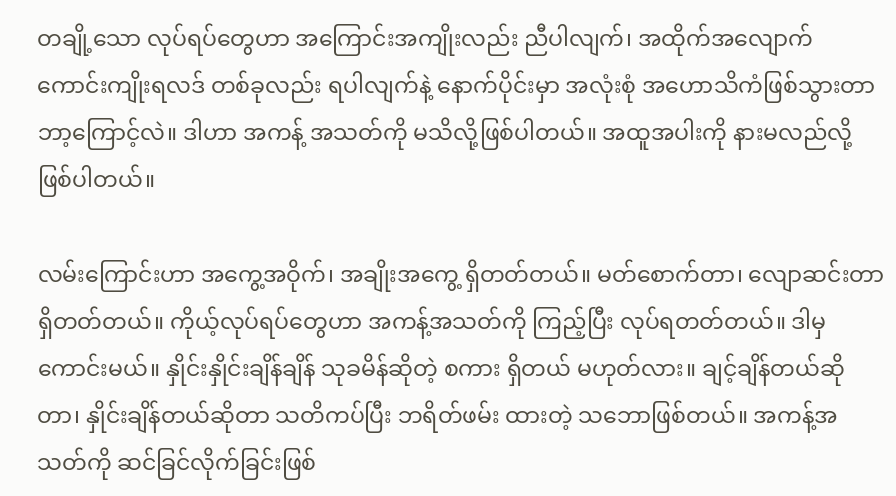တချို့သော လုပ်ရပ်တွေဟာ အကြောင်းအကျိုးလည်း ညီပါလျက်၊ အထိုက်အလျောက် ကောင်းကျိုးရလဒ် တစ်ခုလည်း ရပါလျက်နဲ့ နောက်ပိုင်းမှာ အလုံးစုံ အဟောသိကံဖြစ်သွားတာ ဘာ့ကြောင့်လဲ။ ဒါဟာ အကန့် အသတ်ကို မသိလို့ဖြစ်ပါတယ်။ အထူအပါးကို နားမလည်လို့ ဖြစ်ပါတယ်။

လမ်းကြောင်းဟာ အကွေ့အဝိုက်၊ အချိုးအကွေ့ ရှိတတ်တယ်။ မတ်စောက်တာ၊ လျောဆင်းတာ ရှိတတ်တယ်။ ကိုယ့်လုပ်ရပ်တွေဟာ အကန့်အသတ်ကို ကြည့်ပြီး လုပ်ရတတ်တယ်။ ဒါမှ ကောင်းမယ်။ နှိုင်းနှိုင်းချိန်ချိန် သုခမိန်ဆိုတဲ့ စကား ရှိတယ် မဟုတ်လား။ ချင့်ချိန်တယ်ဆိုတာ၊ နှိုင်းချိန်တယ်ဆိုတာ သတိကပ်ပြီး ဘရိတ်ဖမ်း ထားတဲ့ သဘောဖြစ်တယ်။ အကန့်အသတ်ကို ဆင်ခြင်လိုက်ခြင်းဖြစ်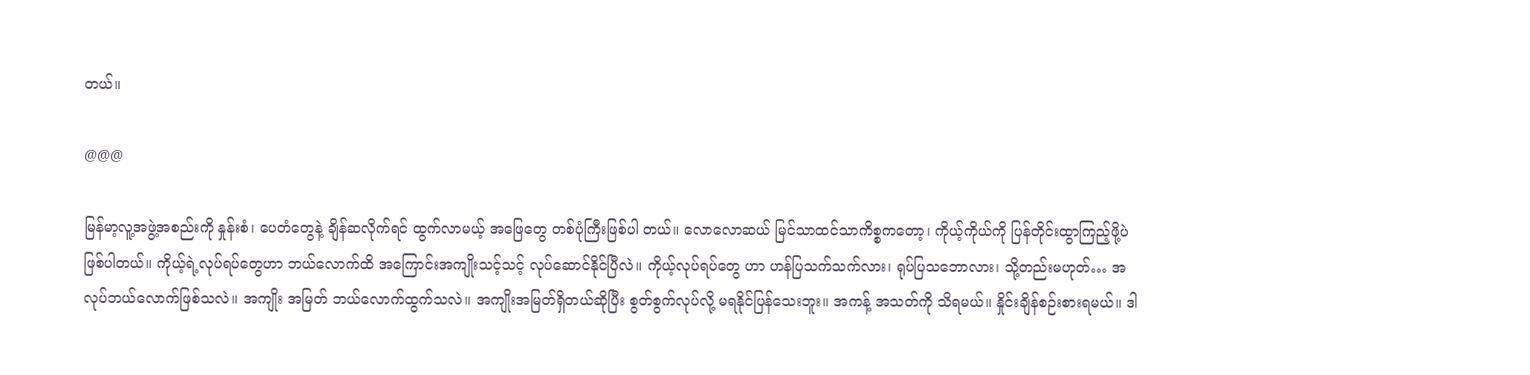တယ်။

@@@

မြန်မာ့လူ့အဖွဲ့အစည်းကို နှုန်းစံ၊ ပေတံတွေနဲ့ ချိန်ဆလိုက်ရင် ထွက်လာမယ့် အဖြေတွေ တစ်ပုံကြီးဖြစ်ပါ တယ်။ လောလောဆယ် မြင်သာထင်သာကိစ္စကတော့၊ ကိုယ့်ကိုယ်ကို ပြန်တိုင်းထွာကြည့်ဖို့ပဲဖြစ်ပါတယ်။ ကိုယ့်ရဲ့လုပ်ရပ်တွေဟာ ဘယ်လောက်ထိ အကြောင်းအကျိုးသင့်သင့် လုပ်ဆောင်နိုင်ပြီလဲ။ ကိုယ့်လုပ်ရပ်တွေ ဟာ ဟန်ပြသက်သက်လား၊ ရုပ်ပြသဘောလား၊ သို့တည်းမဟုတ်… အလုပ်ဘယ်လောက်ဖြစ်သလဲ။ အကျိုး အမြတ် ဘယ်လောက်ထွက်သလဲ။ အကျိုးအမြတ်ရှိတယ်ဆိုပြီး စွတ်စွက်လုပ်လို့ မရနိုင်ပြန်သေးဘူး။ အကန့် အသတ်ကို သိရမယ်။ နှိုင်းချိန်စဉ်းစားရမယ်။ ဒါ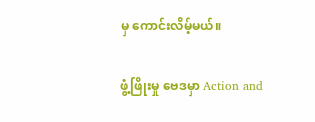မှ ကောင်းလိမ့်မယ်။

ဖွံ့ဖြိုးမှု ဗေဒမှာ Action and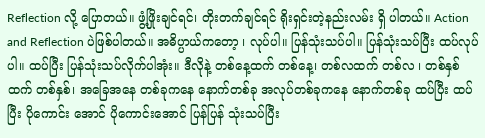Reflection လို့ ပြောတယ်။ ဖွံ့ဖြိုးချင်ရင်၊ တိုးတက်ချင်ရင် ရိုးရှင်းတဲ့နည်းလမ်း ရှိ ပါတယ်။ Action and Reflection ပဲဖြစ်ပါတယ်။ အဓိပ္ပာယ်ကတော့ ၊ လုပ်ပါ။ ပြန်သုံးသပ်ပါ။ ပြန်သုံးသပ်ပြီး ထပ်လုပ်ပါ။ ထပ်ပြီး ပြန်သုံးသပ်လိုက်ပါအုံး။ ဒီလိုနဲ့ တစ်နေ့ထက် တစ်နေ့၊ တစ်လထက် တစ်လ ၊ တစ်နှစ်ထက် တစ်နှစ်၊ အခြေအနေ တစ်ခုကနေ နောက်တစ်ခု အလုပ်တစ်ခုကနေ နောက်တစ်ခု ထပ်ပြီး ထပ်ပြီး ပိုကောင်း အောင် ပိုကောင်းအောင် ပြန်ပြန် သုံးသပ်ပြီး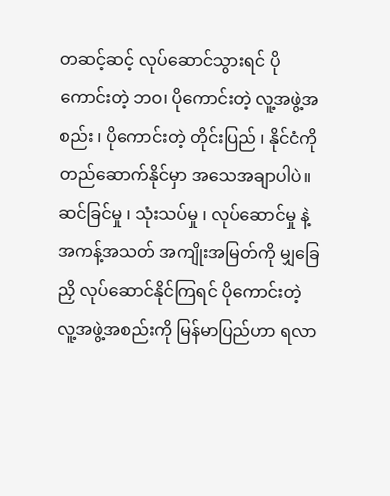တဆင့်ဆင့် လုပ်ဆောင်သွားရင် ပိုကောင်းတဲ့ ဘဝ၊ ပိုကောင်းတဲ့ လူ့အဖွဲ့အစည်း ၊ ပိုကောင်းတဲ့ တိုင်းပြည် ၊ နိုင်ငံကို တည်ဆောက်နိုင်မှာ အသေအချာပါပဲ။
ဆင်ခြင်မှု ၊ သုံးသပ်မှု ၊ လုပ်ဆောင်မှု နဲ့ အကန့်အသတ် အကျိုးအမြတ်ကို မျှခြေညှိ လုပ်ဆောင်နိုင်ကြရင် ပိုကောင်းတဲ့ လူ့အဖွဲ့အစည်းကို မြန်မာပြည်ဟာ ရလာ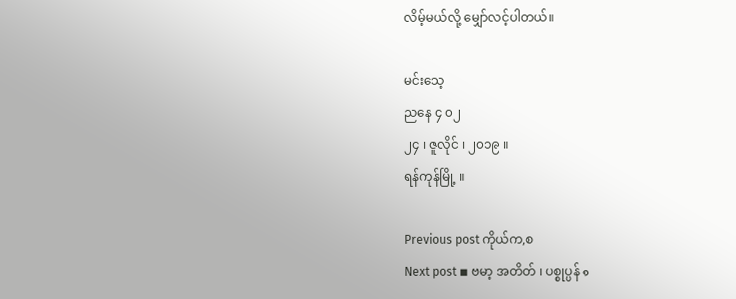လိမ့်မယ်လို့ မျှော်လင့်ပါတယ်။

မင်းသေ့
ညနေ ၄ ၀၂
၂၄ ၊ ဇူလိုင် ၊ ၂၀၁၉ ။
ရန်ကုန်မြို့ ။

Previous post ကိုယ်က,စ
Next post ◾ ဗမာ့ အတိတ် ၊ ပစ္စုပ္ပန် ๑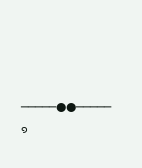─────●●───── ๑